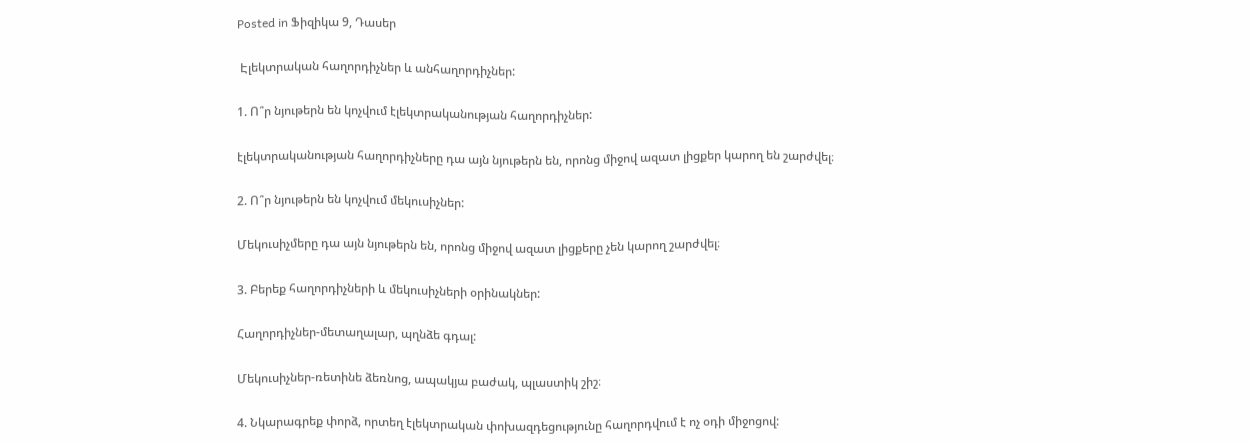Posted in Ֆիզիկա 9, Դասեր

 Էլեկտրական հաղորդիչներ և անհաղորդիչներ:

1. Ո՞ր նյութերն են կոչվում էլեկտրականության հաղորդիչներ:

էլեկտրականության հաղորդիչները դա այն նյութերն են, որոնց միջով ազատ լիցքեր կարող են շարժվել։

2. Ո՞ր նյութերն են կոչվում մեկուսիչներ:

Մեկուսիչմերը դա այն նյութերն են, որոնց միջով ազատ լիցքերը չեն կարող շարժվել։

3. Բերեք հաղորդիչների և մեկուսիչների օրինակներ:

Հաղորդիչներ-մետաղալար, պղնձե գդալ:

Մեկուսիչներ-ռետինե ձեռնոց, ապակյա բաժակ, պլաստիկ շիշ։

4. Նկարագրեք փորձ, որտեղ էլեկտրական փոխազդեցությունը հաղորդվում է ոչ օդի միջոցով: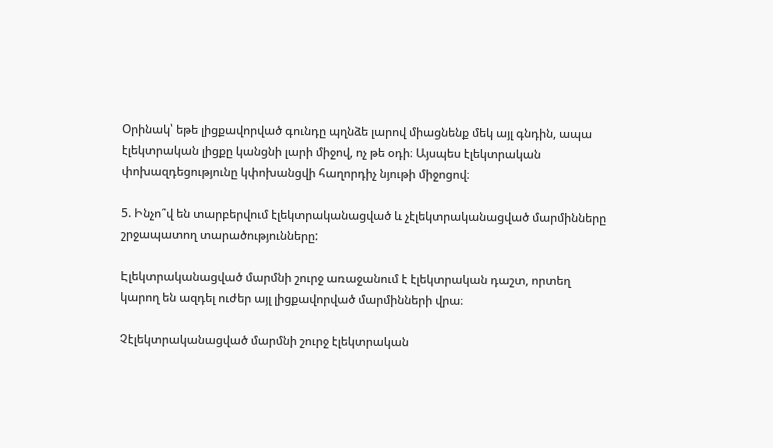Օրինակ՝ եթե լիցքավորված գունդը պղնձե լարով միացնենք մեկ այլ գնդին, ապա էլեկտրական լիցքը կանցնի լարի միջով, ոչ թե օդի։ Այսպես էլեկտրական փոխազդեցությունը կփոխանցվի հաղորդիչ նյութի միջոցով։

5. Ինչո՞վ են տարբերվում էլեկտրականացված և չէլեկտրականացված մարմինները շրջապատող տարածությունները:

Էլեկտրականացված մարմնի շուրջ առաջանում է էլեկտրական դաշտ, որտեղ կարող են ազդել ուժեր այլ լիցքավորված մարմինների վրա։

Չէլեկտրականացված մարմնի շուրջ էլեկտրական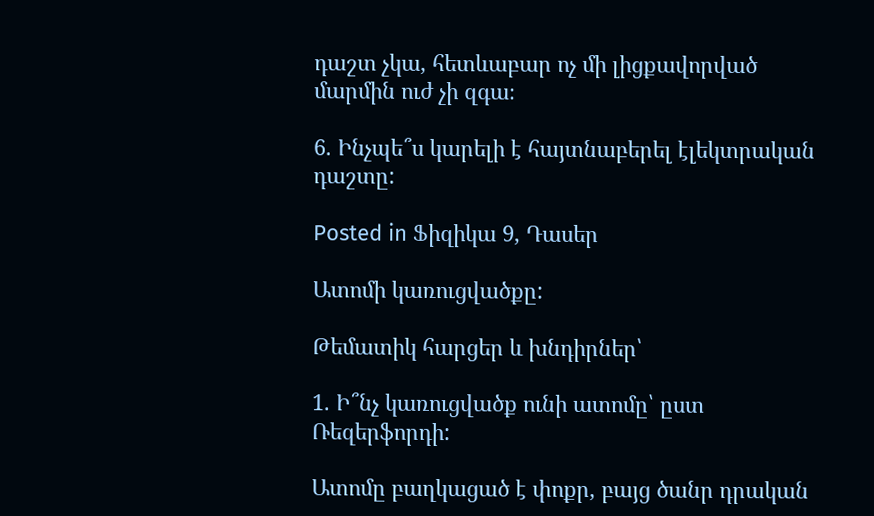դաշտ չկա, հետևաբար ոչ մի լիցքավորված մարմին ուժ չի զգա։

6. Ինչպե՞ս կարելի է հայտնաբերել էլեկտրական դաշտը:

Posted in Ֆիզիկա 9, Դասեր

Ատոմի կառուցվածքը:

Թեմատիկ հարցեր և խնդիրներ՝

1. Ի՞նչ կառուցվածք ունի ատոմը՝ ըստ Ռեզերֆորդի:

Ատոմը բաղկացած է փոքր, բայց ծանր դրական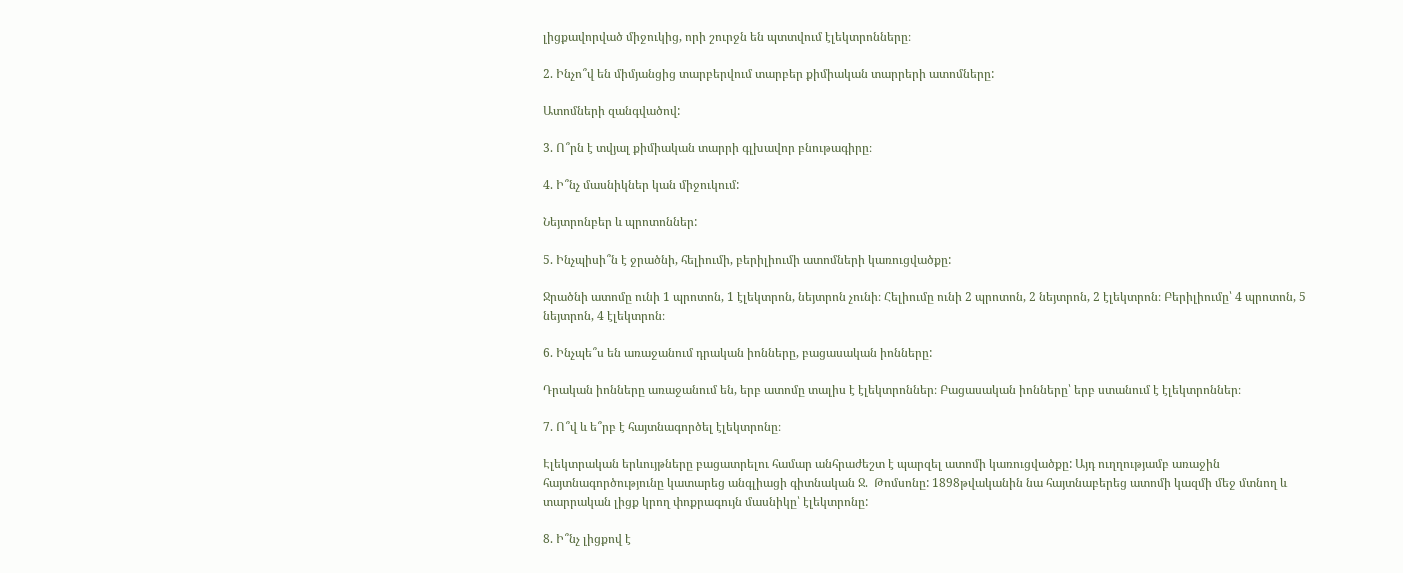լիցքավորված միջուկից, որի շուրջն են պտտվում էլեկտրոնները։

2. Ինչո՞վ են միմյանցից տարբերվում տարբեր քիմիական տարրերի ատոմները:

Ատոմների զանգվածով:

3. Ո՞րն է տվյալ քիմիական տարրի գլխավոր բնութագիրը։

4. Ի՞նչ մասնիկներ կան միջուկում:

Նեյտրոնբեր և պրոտոններ:

5. Ինչպիսի՞ն է ջրածնի, հելիումի, բերիլիումի ատոմների կառուցվածքը:

Ջրածնի ատոմը ունի 1 պրոտոն, 1 էլեկտրոն, նեյտրոն չունի։ Հելիումը ունի 2 պրոտոն, 2 նեյտրոն, 2 էլեկտրոն։ Բերիլիումը՝ 4 պրոտոն, 5 նեյտրոն, 4 էլեկտրոն։

6. Ինչպե՞ս են առաջանում դրական իոնները, բացասական իոնները:

Դրական իոնները առաջանում են, երբ ատոմը տալիս է էլեկտրոններ։ Բացասական իոնները՝ երբ ստանում է էլեկտրոններ։

7. Ո՞վ և ե՞րբ է հայտնագործել էլեկտրոնը։

Էլեկտրական երևույթները բացատրելու համար անհրաժեշտ է պարզել ատոմի կառուցվածքը: Այդ ուղղությամբ առաջին հայտնագործությունը կատարեց անգլիացի գիտնական Ջ.  Թոմսոնը: 1898թվականին նա հայտնաբերեց ատոմի կազմի մեջ մտնող և տարրական լիցք կրող փոքրագույն մասնիկը՝ էլեկտրոնը:

8. Ի՞նչ լիցքով է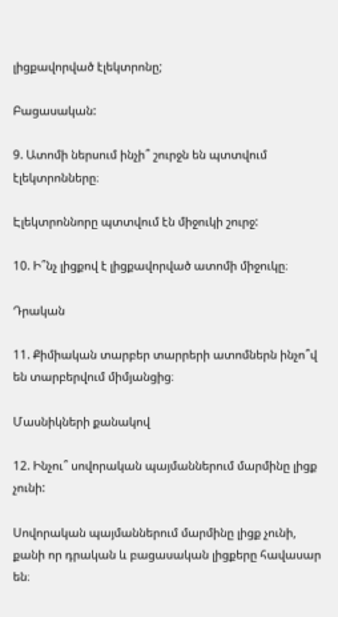լիցքավորված էլեկտրոնը;

Բացասական:

9. Ատոմի ներսում ինչի՞ շուրջն են պտտվում էլեկտրոնները։

Էլեկտրոննորը պտտվում էն միջուկի շուրջ:

10. Ի՞նչ լիցքով է լիցքավորված ատոմի միջուկը։

Դրական

11. Քիմիական տարբեր տարրերի ատոմներն ինչո՞վ են տարբերվում միմյանցից։

Մասնիկների քանակով

12. Ինչու՞ սովորական պայմաններում մարմինը լիցք չունի:

Սովորական պայմաններում մարմինը լիցք չունի, քանի որ դրական և բացասական լիցքերը հավասար են։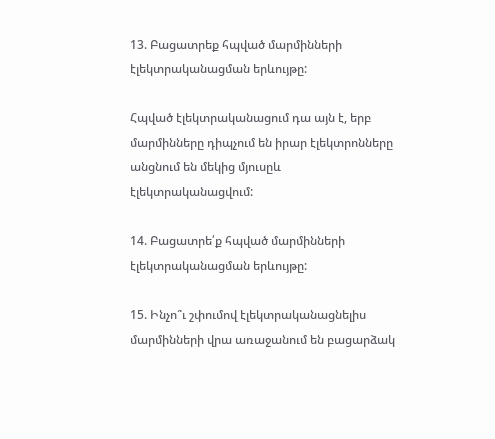13. Բացատրեք հպված մարմինների էլեկտրականացման երևույթը:

Հպված էլեկտրականացում դա այն է, երբ մարմինները դիպչում են իրար էլեկտրոնները անցնում են մեկից մյուսըև էլեկտրականացվում:

14. Բացատրե՛ք հպված մարմինների էլեկտրականացման երևույթը:

15. Ինչո՞ւ շփումով էլեկտրականացնելիս մարմինների վրա առաջանում են բացարձակ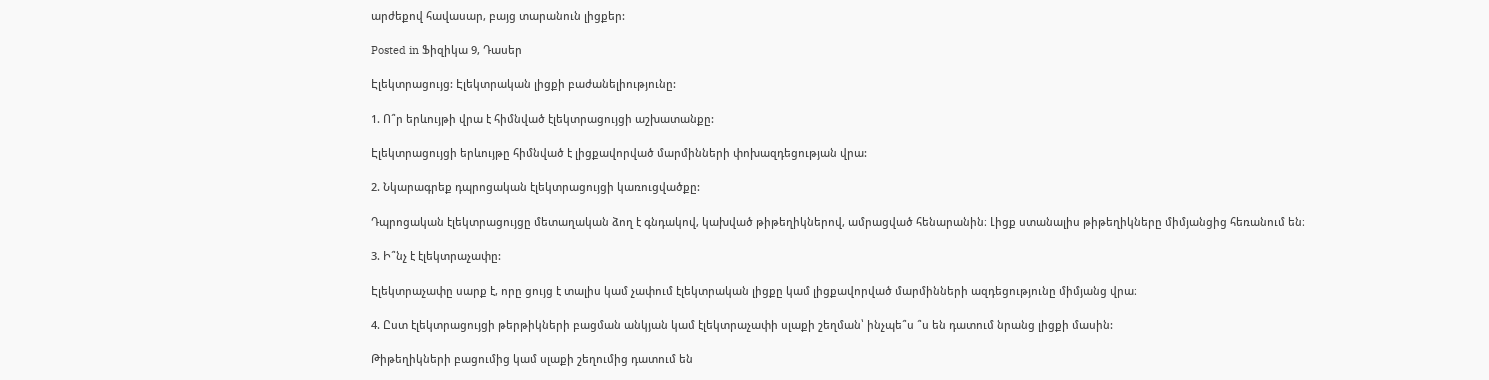արժեքով հավասար, բայց տարանուն լիցքեր:

Posted in Ֆիզիկա 9, Դասեր

Էլեկտրացույց: Էլեկտրական լիցքի բաժանելիությունը:

1. Ո՞ր երևույթի վրա է հիմնված էլեկտրացույցի աշխատանքը:

Էլեկտրացույցի երևույթը հիմնված է լիցքավորված մարմինների փոխազդեցության վրա:

2. Նկարագրեք դպրոցական էլեկտրացույցի կառուցվածքը:

Դպրոցական էլեկտրացույցը մետաղական ձող է գնդակով, կախված թիթեղիկներով, ամրացված հենարանին։ Լիցք ստանալիս թիթեղիկները միմյանցից հեռանում են։

3. Ի՞նչ է էլեկտրաչափը:

Էլեկտրաչափը սարք է, որը ցույց է տալիս կամ չափում էլեկտրական լիցքը կամ լիցքավորված մարմինների ազդեցությունը միմյանց վրա։

4. Ըստ էլեկտրացույցի թերթիկների բացման անկյան կամ էլեկտրաչափի սլաքի շեղման՝ ինչպե՞ս ՞ս են դատում նրանց լիցքի մասին:

Թիթեղիկների բացումից կամ սլաքի շեղումից դատում են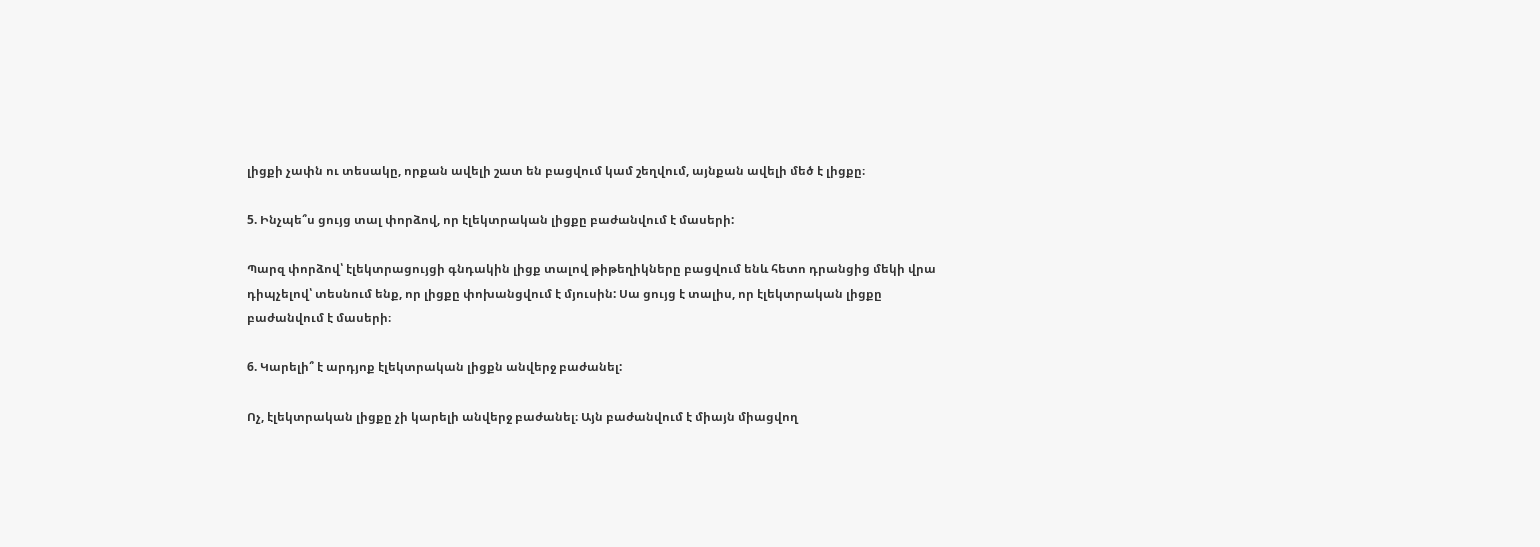լիցքի չափն ու տեսակը, որքան ավելի շատ են բացվում կամ շեղվում, այնքան ավելի մեծ է լիցքը։

5. Ինչպե՞ս ցույց տալ փորձով, որ էլեկտրական լիցքը բաժանվում է մասերի:

Պարզ փորձով՝ էլեկտրացույցի գնդակին լիցք տալով թիթեղիկները բացվում ենև հետո դրանցից մեկի վրա դիպչելով՝ տեսնում ենք, որ լիցքը փոխանցվում է մյուսին: Սա ցույց է տալիս, որ էլեկտրական լիցքը բաժանվում է մասերի։

6. Կարելի՞ է արդյոք էլեկտրական լիցքն անվերջ բաժանել:

Ոչ, էլեկտրական լիցքը չի կարելի անվերջ բաժանել։ Այն բաժանվում է միայն միացվող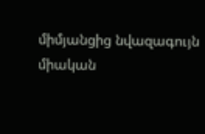միմյանցից նվազագույն միական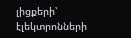լիցքերի՝ էլեկտրոնների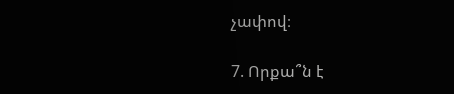չափով։

7. Որքա՞ն է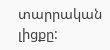տարրական լիցքը: